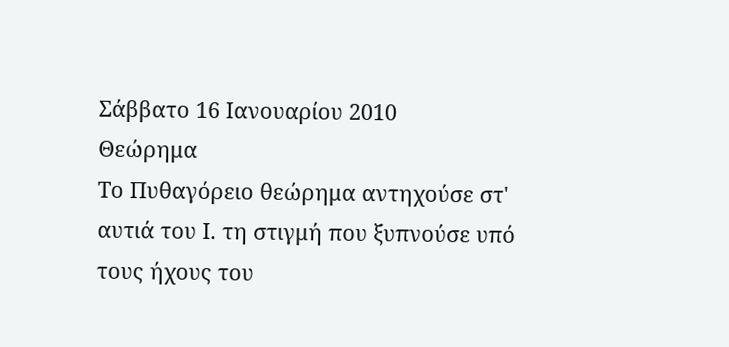Σάββατο 16 Ιανουαρίου 2010
Θεώρημα
Το Πυθαγόρειο θεώρημα αντηχούσε στ' αυτιά του Ι. τη στιγμή που ξυπνούσε υπό τους ήχους του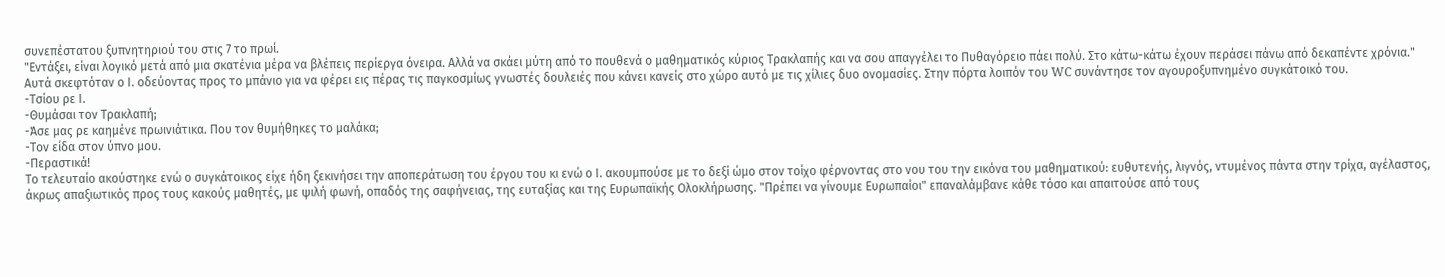συνεπέστατου ξυπνητηριού του στις 7 το πρωί.
"Εντάξει, είναι λογικό μετά από μια σκατένια μέρα να βλέπεις περίεργα όνειρα. Αλλά να σκάει μύτη από το πουθενά ο μαθηματικός κύριος Τρακλαπής και να σου απαγγέλει το Πυθαγόρειο πάει πολύ. Στο κάτω-κάτω έχουν περάσει πάνω από δεκαπέντε χρόνια."
Αυτά σκεφτόταν ο Ι. οδεύοντας προς το μπάνιο για να φέρει εις πέρας τις παγκοσμίως γνωστές δουλειές που κάνει κανείς στο χώρο αυτό με τις χίλιες δυο ονομασίες. Στην πόρτα λοιπόν του WC συνάντησε τον αγουροξυπνημένο συγκάτοικό του.
-Τσίου ρε Ι.
-Θυμάσαι τον Τρακλαπή;
-Άσε μας ρε καημένε πρωινιάτικα. Που τον θυμήθηκες το μαλάκα;
-Τον είδα στον ύπνο μου.
-Περαστικά!
Το τελευταίο ακούστηκε ενώ ο συγκάτοικος είχε ήδη ξεκινήσει την αποπεράτωση του έργου του κι ενώ ο Ι. ακουμπούσε με το δεξί ώμο στον τοίχο φέρνοντας στο νου του την εικόνα του μαθηματικού: ευθυτενής, λιγνός, ντυμένος πάντα στην τρίχα, αγέλαστος, άκρως απαξιωτικός προς τους κακούς μαθητές, με ψιλή φωνή, οπαδός της σαφήνειας, της ευταξίας και της Ευρωπαϊκής Ολοκλήρωσης. "Πρέπει να γίνουμε Ευρωπαίοι" επαναλάμβανε κάθε τόσο και απαιτούσε από τους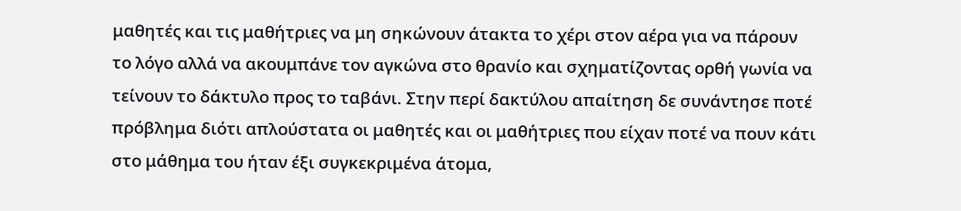μαθητές και τις μαθήτριες να μη σηκώνουν άτακτα το χέρι στον αέρα για να πάρουν το λόγο αλλά να ακουμπάνε τον αγκώνα στο θρανίο και σχηματίζοντας ορθή γωνία να τείνουν το δάκτυλο προς το ταβάνι. Στην περί δακτύλου απαίτηση δε συνάντησε ποτέ πρόβλημα διότι απλούστατα οι μαθητές και οι μαθήτριες που είχαν ποτέ να πουν κάτι στο μάθημα του ήταν έξι συγκεκριμένα άτομα,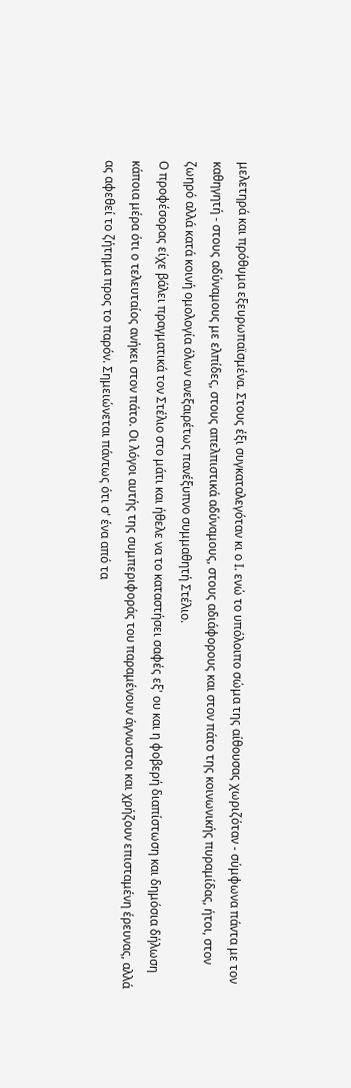μελετηρά και πρόθυμα εξευρωπαϊσμένα. Στους έξι συγκαταλεγόταν κι ο Ι. ενώ το υπόλοιπο σώμα της αίθουσας χωριζόταν - σύμφωνα πάντα με τον καθηγητή - στους αδύναμους με ελπίδες, στους απελπιστικά αδύναμους, στους αδιάφορους και στον πάτο της κοινωνικής πυραμίδας, ήτοι, στον ζωηρό αλλά κατά κοινή ομολογία όλων ανεξαιρέτως πανέξυπνο συμμαθητή Στέλιο.
Ο προφέσορας είχε βάλει πραγματικά τον Στέλιο στο μάτι και ήθελε να το καταστήσει σαφές εξ' ου και η φοβερή διαπίστωση και δημόσια δήλωση κάποια μέρα ότι ο τελευταίος ανήκει στον πάτο. Οι λόγοι αυτής της συμπεριφοράς του παραμένουν άγνωστοι και χρήζουν επισταμένη έρευνας, αλλά ας αφεθεί το ζήτημα προς το παρόν. Σημειώνεται πάντως ότι σ' ένα από τα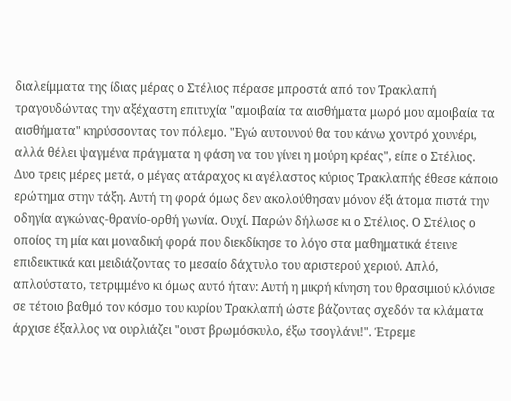διαλείμματα της ίδιας μέρας ο Στέλιος πέρασε μπροστά από τον Τρακλαπή τραγουδώντας την αξέχαστη επιτυχία "αμοιβαία τα αισθήματα μωρό μου αμοιβαία τα αισθήματα" κηρύσσοντας τον πόλεμο. "Εγώ αυτουνού θα του κάνω χοντρό χουνέρι, αλλά θέλει ψαγμένα πράγματα η φάση να του γίνει η μούρη κρέας", είπε ο Στέλιος.
Δυο τρεις μέρες μετά, ο μέγας ατάραχος κι αγέλαστος κύριος Τρακλαπής έθεσε κάποιο ερώτημα στην τάξη. Αυτή τη φορά όμως δεν ακολούθησαν μόνον έξι άτομα πιστά την οδηγία αγκώνας-θρανίο-ορθή γωνία. Ουχί. Παρών δήλωσε κι ο Στέλιος. Ο Στέλιος ο οποίος τη μία και μοναδική φορά που διεκδίκησε το λόγο στα μαθηματικά έτεινε επιδεικτικά και μειδιάζοντας το μεσαίο δάχτυλο του αριστερού χεριού. Απλό, απλούστατο, τετριμμένο κι όμως αυτό ήταν: Αυτή η μικρή κίνηση του θρασιμιού κλόνισε σε τέτοιο βαθμό τον κόσμο του κυρίου Τρακλαπή ώστε βάζοντας σχεδόν τα κλάματα άρχισε έξαλλος να ουρλιάζει "ουστ βρωμόσκυλο, έξω τσογλάνι!". Έτρεμε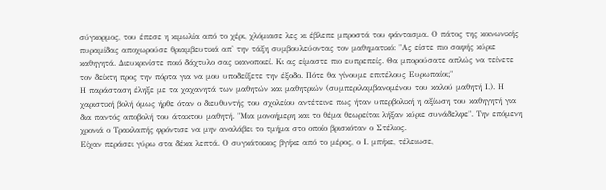σύγκορμος, του έπεσε η κιμωλία από το χέρι, χλόμιασε λες κι έβλεπε μπροστά του φάντασμα. Ο πάτος της κοινωνικής πυραμίδας αποχωρούσε θριαμβευτικά απ' την τάξη συμβουλεύοντας τον μαθηματικό: "Ας είστε πιο σαφής κύριε καθηγητά. Διευκρινίστε ποιό δάχτυλο σας ικανοποιεί. Κι ας είμαστε πιο ευπρεπείς. Θα μπορούσατε απλώς να τείνετε τον δείκτη προς την πόρτα για να μου υποδείξετε την έξοδο. Πότε θα γίνουμε επιτέλους Ευρωπαίοι;"
Η παράσταση έληξε με τα χαχανητά των μαθητών και μαθητριών (συμπεριλαμβανομένου του καλού μαθητή Ι.). Η χαριστική βολή όμως ήρθε όταν ο διευθυντής του σχολείου αντέτεινε πως ήταν υπερβολική η αξίωση του καθηγητή για δια παντός αποβολή του άτακτου μαθητή. "Μια μονοήμερη και το θέμα θεωρείται λήξαν κύριε συνάδελφε". Την επόμενη χρονιά ο Τρακλαπής φρόντισε να μην αναλάβει το τμήμα στο οποίο βρισκόταν ο Στέλιος.
Είχαν περάσει γύρω στα δέκα λεπτά. Ο συγκάτοικος βγήκε από το μέρος, ο Ι. μπήκε, τέλειωσε,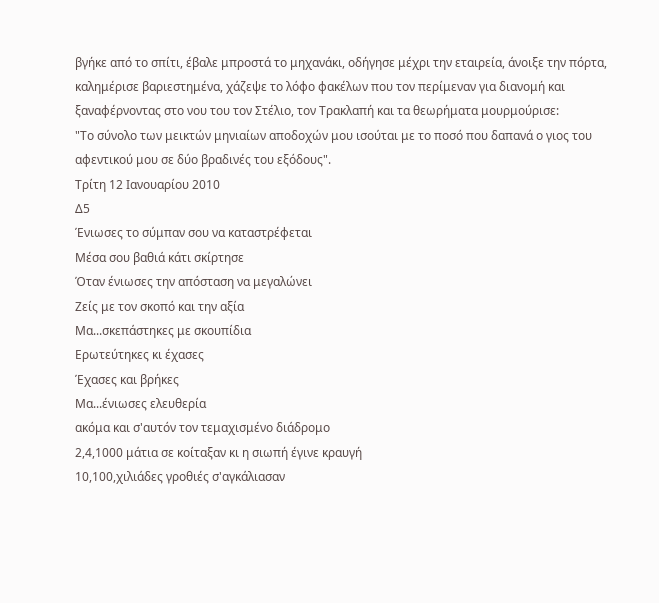βγήκε από το σπίτι, έβαλε μπροστά το μηχανάκι, οδήγησε μέχρι την εταιρεία, άνοιξε την πόρτα, καλημέρισε βαριεστημένα, χάζεψε το λόφο φακέλων που τον περίμεναν για διανομή και ξαναφέρνοντας στο νου του τον Στέλιο, τον Τρακλαπή και τα θεωρήματα μουρμούρισε:
"Το σύνολο των μεικτών μηνιαίων αποδοχών μου ισούται με το ποσό που δαπανά ο γιος του αφεντικού μου σε δύο βραδινές του εξόδους".
Τρίτη 12 Ιανουαρίου 2010
Δ5
Ένιωσες το σύμπαν σου να καταστρέφεται
Μέσα σου βαθιά κάτι σκίρτησε
Όταν ένιωσες την απόσταση να μεγαλώνει
Ζείς με τον σκοπό και την αξία
Μα...σκεπάστηκες με σκουπίδια
Ερωτεύτηκες κι έχασες
Έχασες και βρήκες
Μα...ένιωσες ελευθερία
ακόμα και σ'αυτόν τον τεμαχισμένο διάδρομο
2,4,1000 μάτια σε κοίταξαν κι η σιωπή έγινε κραυγή
10,100,χιλιάδες γροθιές σ'αγκάλιασαν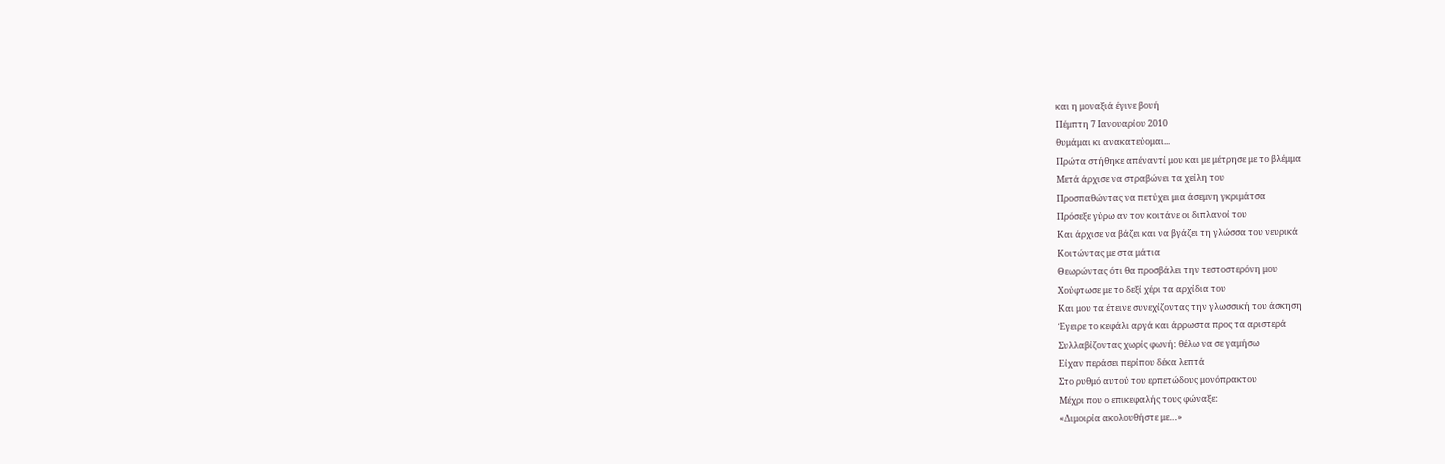και η μοναξιά έγινε βουή
Πέμπτη 7 Ιανουαρίου 2010
θυμάμαι κι ανακατεύομαι...
Πρώτα στήθηκε απέναντί μου και με μέτρησε με το βλέμμα
Μετά άρχισε να στραβώνει τα χείλη του
Προσπαθώντας να πετύχει μια άσεμνη γκριμάτσα
Πρόσεξε γύρω αν τον κοιτάνε οι διπλανοί του
Και άρχισε να βάζει και να βγάζει τη γλώσσα του νευρικά
Κοιτώντας με στα μάτια
Θεωρώντας ότι θα προσβάλει την τεστοστερόνη μου
Χούφτωσε με το δεξί χέρι τα αρχίδια του
Και μου τα έτεινε συνεχίζοντας την γλωσσική του άσκηση
Έγειρε το κεφάλι αργά και άρρωστα προς τα αριστερά
Συλλαβίζοντας χωρίς φωνή: θέλω να σε γαμήσω
Είχαν περάσει περίπου δέκα λεπτά
Στο ρυθμό αυτού του ερπετώδους μονόπρακτου
Μέχρι που ο επικεφαλής τους φώναξε:
«Διμοιρία ακολουθήστε με…»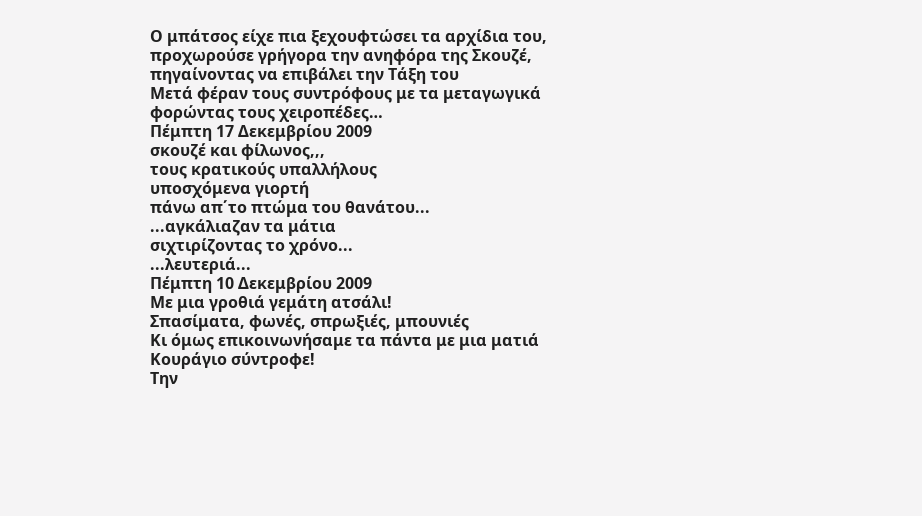Ο μπάτσος είχε πια ξεχουφτώσει τα αρχίδια του, προχωρούσε γρήγορα την ανηφόρα της Σκουζέ, πηγαίνοντας να επιβάλει την Τάξη του
Μετά φέραν τους συντρόφους με τα μεταγωγικά φορώντας τους χειροπέδες…
Πέμπτη 17 Δεκεμβρίου 2009
σκουζέ και φίλωνος,,,
τους κρατικούς υπαλλήλους
υποσχόμενα γιορτή
πάνω απ΄το πτώμα του θανάτου...
...αγκάλιαζαν τα μάτια
σιχτιρίζοντας το χρόνο...
...λευτεριά...
Πέμπτη 10 Δεκεμβρίου 2009
Με μια γροθιά γεμάτη ατσάλι!
Σπασίματα, φωνές, σπρωξιές, μπουνιές
Κι όμως επικοινωνήσαμε τα πάντα με μια ματιά
Κουράγιο σύντροφε!
Την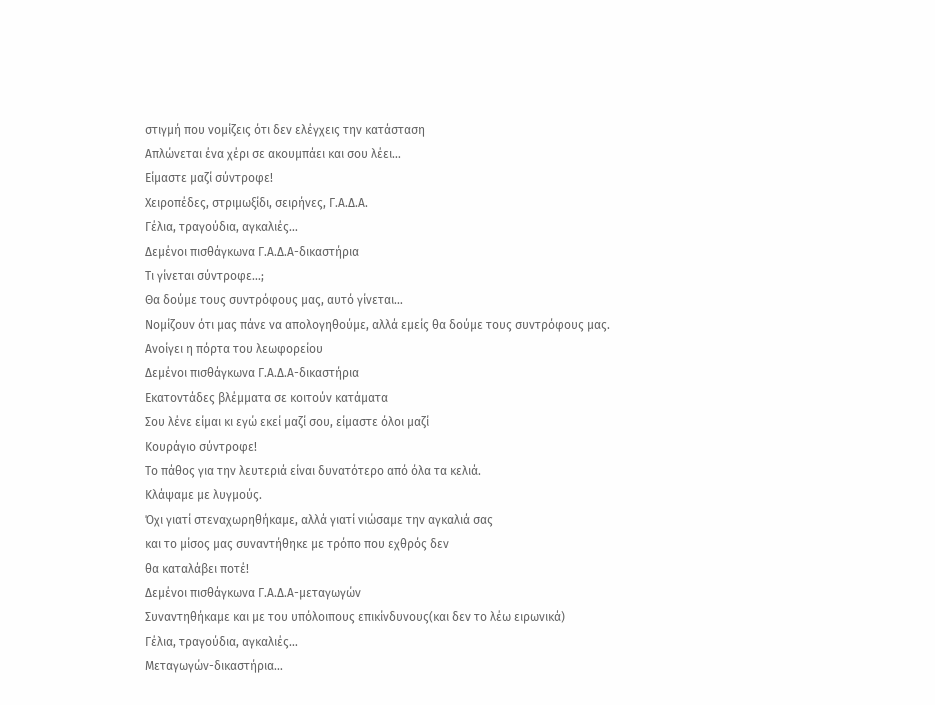στιγμή που νομίζεις ότι δεν ελέγχεις την κατάσταση
Απλώνεται ένα χέρι σε ακουμπάει και σου λέει…
Είμαστε μαζί σύντροφε!
Χειροπέδες, στριμωξίδι, σειρήνες, Γ.Α.Δ.Α.
Γέλια, τραγούδια, αγκαλιές…
Δεμένοι πισθάγκωνα Γ.Α.Δ.Α-δικαστήρια
Τι γίνεται σύντροφε…;
Θα δούμε τους συντρόφους μας, αυτό γίνεται…
Νομίζουν ότι μας πάνε να απολογηθούμε, αλλά εμείς θα δούμε τους συντρόφους μας.
Ανοίγει η πόρτα του λεωφορείου
Δεμένοι πισθάγκωνα Γ.Α.Δ.Α-δικαστήρια
Εκατοντάδες βλέμματα σε κοιτούν κατάματα
Σου λένε είμαι κι εγώ εκεί μαζί σου, είμαστε όλοι μαζί
Κουράγιο σύντροφε!
Το πάθος για την λευτεριά είναι δυνατότερο από όλα τα κελιά.
Κλάψαμε με λυγμούς.
Όχι γιατί στεναχωρηθήκαμε, αλλά γιατί νιώσαμε την αγκαλιά σας
και το μίσος μας συναντήθηκε με τρόπο που εχθρός δεν
θα καταλάβει ποτέ!
Δεμένοι πισθάγκωνα Γ.Α.Δ.Α-μεταγωγών
Συναντηθήκαμε και με του υπόλοιπους επικίνδυνους(και δεν το λέω ειρωνικά)
Γέλια, τραγούδια, αγκαλιές…
Μεταγωγών-δικαστήρια…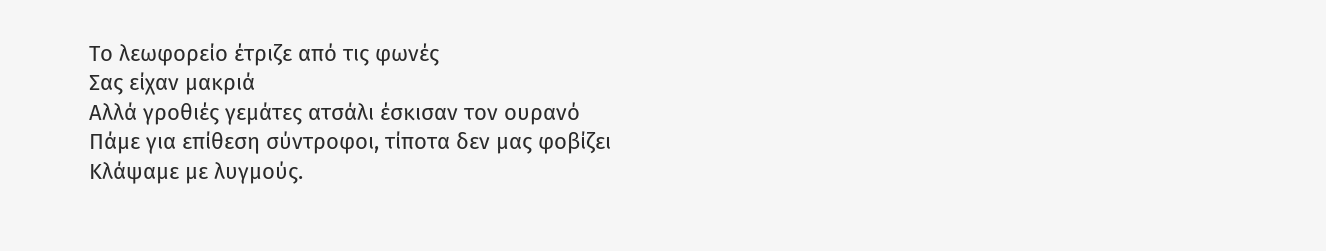Το λεωφορείο έτριζε από τις φωνές
Σας είχαν μακριά
Αλλά γροθιές γεμάτες ατσάλι έσκισαν τον ουρανό
Πάμε για επίθεση σύντροφοι, τίποτα δεν μας φοβίζει
Κλάψαμε με λυγμούς.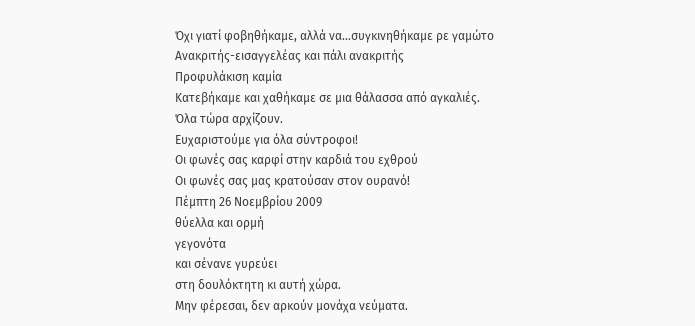Όχι γιατί φοβηθήκαμε, αλλά να…συγκινηθήκαμε ρε γαμώτο
Ανακριτής-εισαγγελέας και πάλι ανακριτής
Προφυλάκιση καμία
Κατεβήκαμε και χαθήκαμε σε μια θάλασσα από αγκαλιές.
Όλα τώρα αρχίζουν.
Ευχαριστούμε για όλα σύντροφοι!
Οι φωνές σας καρφί στην καρδιά του εχθρού
Οι φωνές σας μας κρατούσαν στον ουρανό!
Πέμπτη 26 Νοεμβρίου 2009
θύελλα και ορμή
γεγονότα
και σένανε γυρεύει
στη δουλόκτητη κι αυτή χώρα.
Μην φέρεσαι, δεν αρκούν μονάχα νεύματα.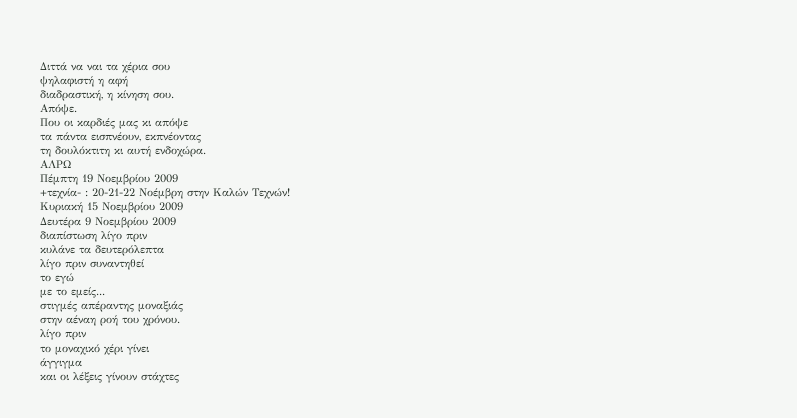Διττά να ναι τα χέρια σου
ψηλαφιστή η αφή
διαδραστική, η κίνηση σου.
Απόψε.
Που οι καρδιές μας κι απόψε
τα πάντα εισπνέουν, εκπνέοντας
τη δουλόκτιτη κι αυτή ενδοχώρα.
ΑΛΡΩ
Πέμπτη 19 Νοεμβρίου 2009
+τεχνία- : 20-21-22 Νοέμβρη στην Καλών Τεχνών!
Κυριακή 15 Νοεμβρίου 2009
Δευτέρα 9 Νοεμβρίου 2009
διαπίστωση λίγο πριν
κυλάνε τα δευτερόλεπτα
λίγο πριν συναντηθεί
το εγώ
με το εμείς...
στιγμές απέραντης μοναξιάς
στην αέναη ροή του χρόνου.
λίγο πριν
το μοναχικό χέρι γίνει
άγγιγμα
και οι λέξεις γίνουν στάχτες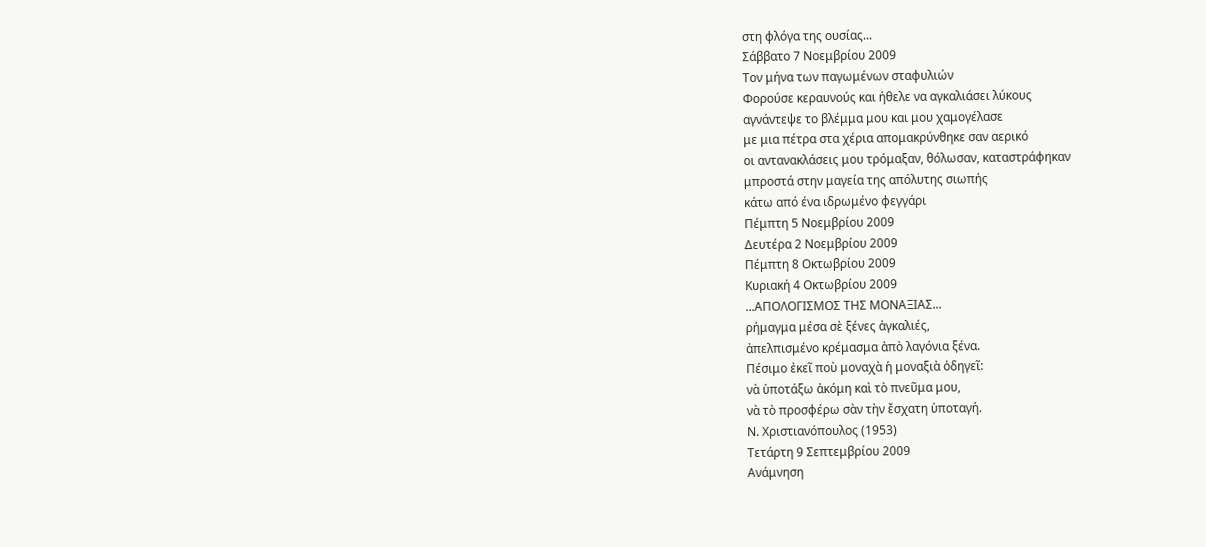στη φλόγα της ουσίας...
Σάββατο 7 Νοεμβρίου 2009
Τον μήνα των παγωμένων σταφυλιών
Φορούσε κεραυνούς και ήθελε να αγκαλιάσει λύκους
αγνάντεψε το βλέμμα μου και μου χαμογέλασε
με μια πέτρα στα χέρια απομακρύνθηκε σαν αερικό
οι αντανακλάσεις μου τρόμαξαν, θόλωσαν, καταστράφηκαν
μπροστά στην μαγεία της απόλυτης σιωπής
κάτω από ένα ιδρωμένο φεγγάρι
Πέμπτη 5 Νοεμβρίου 2009
Δευτέρα 2 Νοεμβρίου 2009
Πέμπτη 8 Οκτωβρίου 2009
Κυριακή 4 Οκτωβρίου 2009
...ΑΠΟΛΟΓΙΣΜΟΣ ΤΗΣ ΜΟΝΑΞΙΑΣ...
ρήμαγμα μέσα σὲ ξένες ἀγκαλιές,
ἀπελπισμένο κρέμασμα ἀπὸ λαγόνια ξένα.
Πέσιμο ἐκεῖ ποὺ μοναχὰ ἡ μοναξιὰ ὁδηγεῖ:
νὰ ὑποτάξω ἀκόμη καὶ τὸ πνεῦμα μου,
νὰ τὸ προσφέρω σὰν τὴν ἔσχατη ὑποταγή.
Ν. Χριστιανόπουλος (1953)
Τετάρτη 9 Σεπτεμβρίου 2009
Ανάμνηση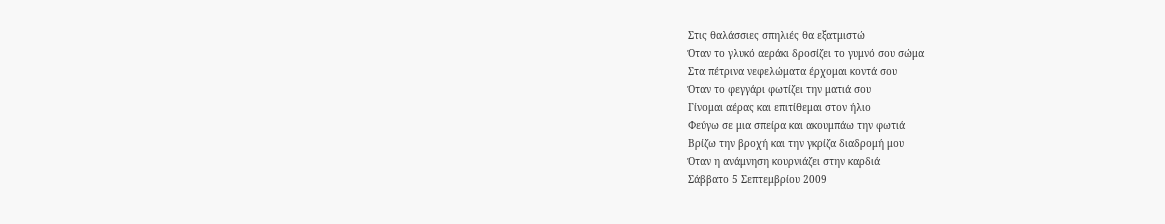Στις θαλάσσιες σπηλιές θα εξατμιστώ
Όταν το γλυκό αεράκι δροσίζει το γυμνό σου σώμα
Στα πέτρινα νεφελώματα έρχομαι κοντά σου
Όταν το φεγγάρι φωτίζει την ματιά σου
Γίνομαι αέρας και επιτίθεμαι στον ήλιο
Φεύγω σε μια σπείρα και ακουμπάω την φωτιά
Βρίζω την βροχή και την γκρίζα διαδρομή μου
Όταν η ανάμνηση κουρνιάζει στην καρδιά
Σάββατο 5 Σεπτεμβρίου 2009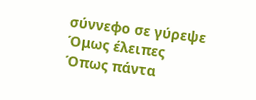σύννεφο σε γύρεψε
Όμως έλειπες
Όπως πάντα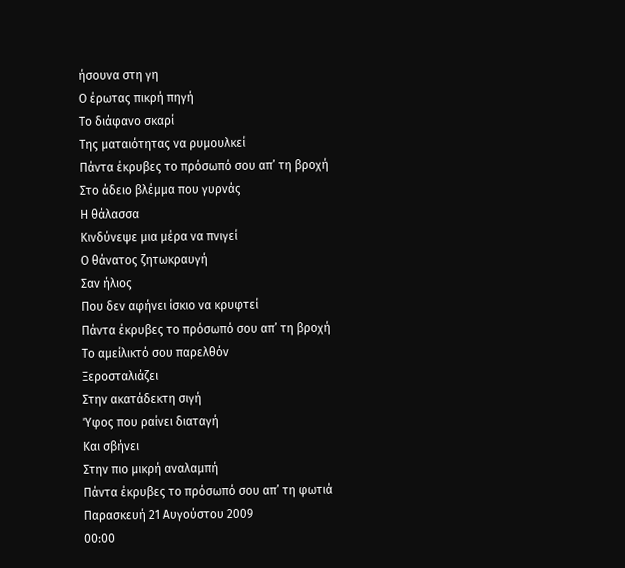ήσουνα στη γη
Ο έρωτας πικρή πηγή
Το διάφανο σκαρί
Της ματαιότητας να ρυμουλκεί
Πάντα έκρυβες το πρόσωπό σου απ’ τη βροχή
Στο άδειο βλέμμα που γυρνάς
Η θάλασσα
Κινδύνεψε μια μέρα να πνιγεί
Ο θάνατος ζητωκραυγή
Σαν ήλιος
Που δεν αφήνει ίσκιο να κρυφτεί
Πάντα έκρυβες το πρόσωπό σου απ’ τη βροχή
Το αμείλικτό σου παρελθόν
Ξεροσταλιάζει
Στην ακατάδεκτη σιγή
Ύφος που ραίνει διαταγή
Και σβήνει
Στην πιο μικρή αναλαμπή
Πάντα έκρυβες το πρόσωπό σου απ’ τη φωτιά
Παρασκευή 21 Αυγούστου 2009
00:00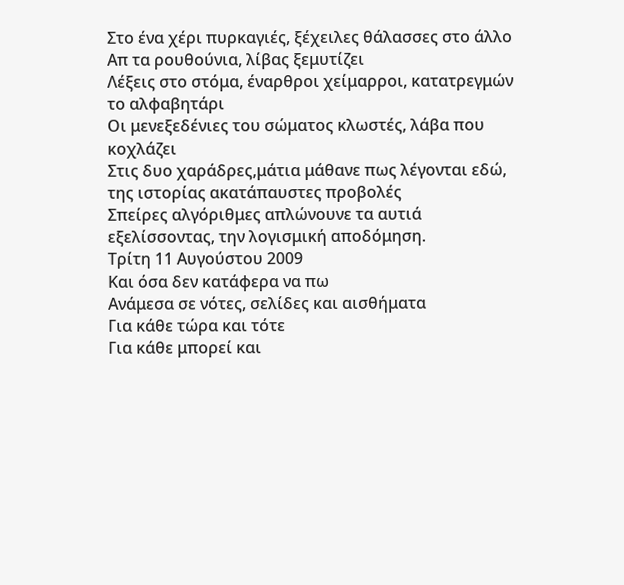Στο ένα χέρι πυρκαγιές, ξέχειλες θάλασσες στο άλλο
Απ τα ρουθούνια, λίβας ξεμυτίζει
Λέξεις στο στόμα, έναρθροι χείμαρροι, κατατρεγμών το αλφαβητάρι
Οι μενεξεδένιες του σώματος κλωστές, λάβα που κοχλάζει
Στις δυο χαράδρες,μάτια μάθανε πως λέγονται εδώ,
της ιστορίας ακατάπαυστες προβολές
Σπείρες αλγόριθμες απλώνουνε τα αυτιά
εξελίσσοντας, την λογισμική αποδόμηση.
Τρίτη 11 Αυγούστου 2009
Και όσα δεν κατάφερα να πω
Ανάμεσα σε νότες, σελίδες και αισθήματα
Για κάθε τώρα και τότε
Για κάθε μπορεί και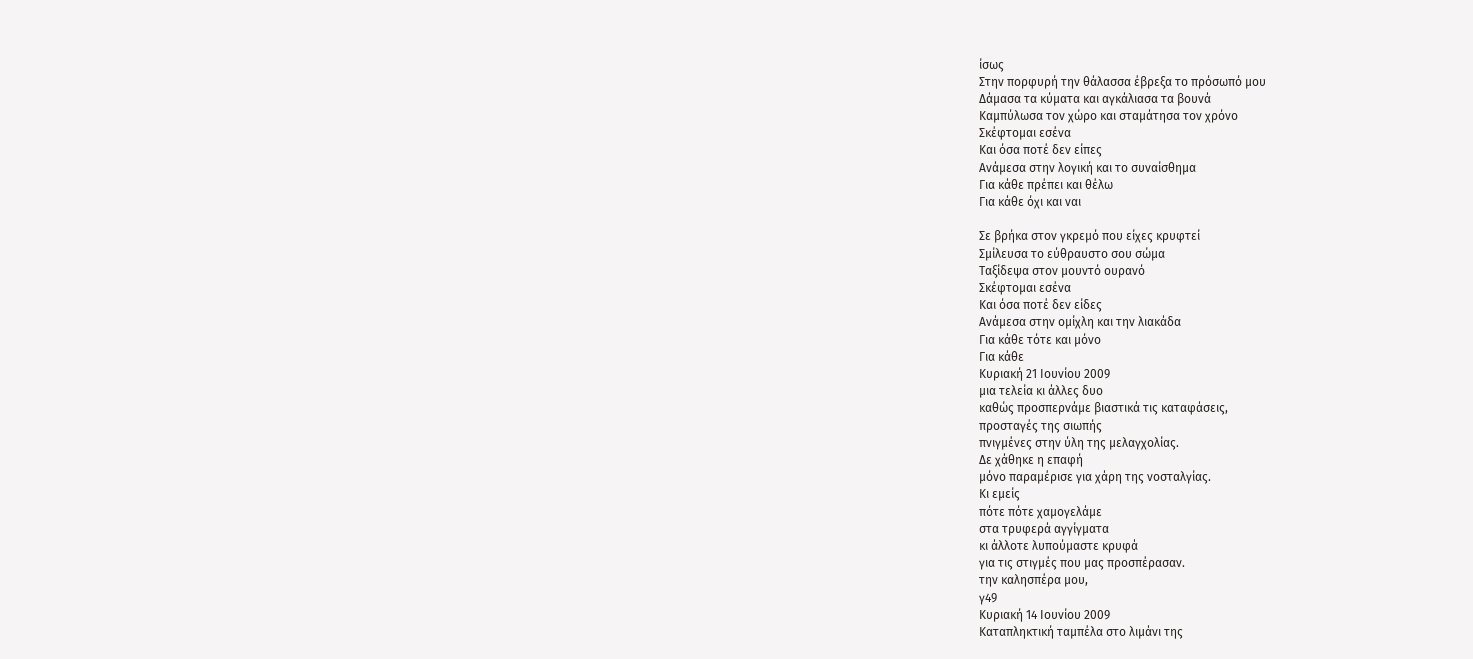ίσως
Στην πορφυρή την θάλασσα έβρεξα το πρόσωπό μου
Δάμασα τα κύματα και αγκάλιασα τα βουνά
Καμπύλωσα τον χώρο και σταμάτησα τον χρόνο
Σκέφτομαι εσένα
Και όσα ποτέ δεν είπες
Ανάμεσα στην λογική και το συναίσθημα
Για κάθε πρέπει και θέλω
Για κάθε όχι και ναι

Σε βρήκα στον γκρεμό που είχες κρυφτεί
Σμίλευσα το εύθραυστο σου σώμα
Ταξίδεψα στον μουντό ουρανό
Σκέφτομαι εσένα
Και όσα ποτέ δεν είδες
Ανάμεσα στην ομίχλη και την λιακάδα
Για κάθε τότε και μόνο
Για κάθε
Κυριακή 21 Ιουνίου 2009
μια τελεία κι άλλες δυο
καθώς προσπερνάμε βιαστικά τις καταφάσεις,
προσταγές της σιωπής
πνιγμένες στην ύλη της μελαγχολίας.
Δε χάθηκε η επαφή
μόνο παραμέρισε για χάρη της νοσταλγίας.
Κι εμείς
πότε πότε χαμογελάμε
στα τρυφερά αγγίγματα
κι άλλοτε λυπούμαστε κρυφά
για τις στιγμές που μας προσπέρασαν.
την καλησπέρα μου,
γ49
Κυριακή 14 Ιουνίου 2009
Καταπληκτική ταμπέλα στο λιμάνι της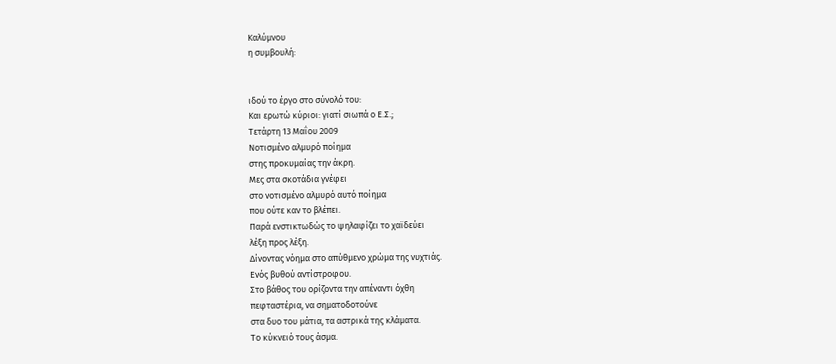Καλύμνου
η συμβουλή:


ιδού το έργο στο σύνολό του:
Και ερωτώ κύριοι: γιατί σιωπά ο Ε.Σ.;
Τετάρτη 13 Μαΐου 2009
Νοτισμένο αλμυρό ποίημα
στης προκυμαίας την άκρη.
Μες στα σκοτάδια γνέφει
στο νοτισμένο αλμυρό αυτό ποίημα
που ούτε καν το βλέπει.
Παρά ενστικτωδώς το ψηλαφίζει το χαϊδεύει
λέξη προς λέξη.
Δίνοντας νόημα στο απύθμενο χρώμα της νυχτιάς.
Ενός βυθού αντίστροφου.
Στο βάθος του ορίζοντα την απέναντι όχθη
πεφταστέρια, να σηματοδοτούνε
στα δυο του μάτια, τα αστρικά της κλάματα.
Το κύκνειό τους άσμα.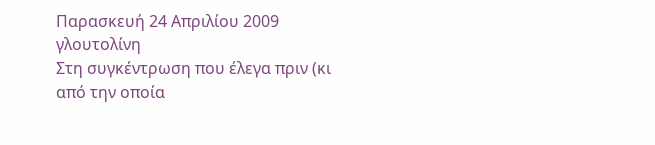Παρασκευή 24 Απριλίου 2009
γλουτολίνη
Στη συγκέντρωση που έλεγα πριν (κι από την οποία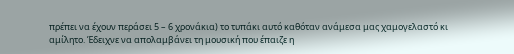πρέπει να έχουν περάσει 5 – 6 χρονάκια) το τυπάκι αυτό καθόταν ανάμεσα μας χαμογελαστό κι αμίλητο. Έδειχνε να απολαμβάνει τη μουσική που έπαιζε η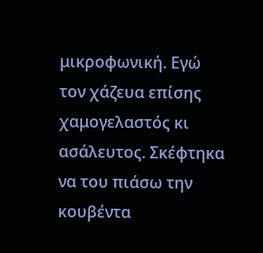μικροφωνική. Εγώ τον χάζευα επίσης χαμογελαστός κι ασάλευτος. Σκέφτηκα να του πιάσω την κουβέντα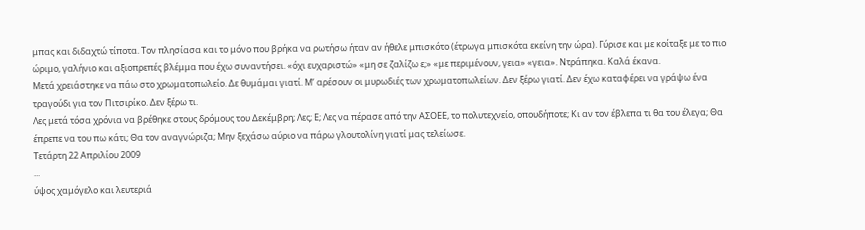μπας και διδαχτώ τίποτα. Τον πλησίασα και το μόνο που βρήκα να ρωτήσω ήταν αν ήθελε μπισκότο (έτρωγα μπισκότα εκείνη την ώρα). Γύρισε και με κοίταξε με το πιο ώριμο, γαλήνιο και αξιοπρεπές βλέμμα που έχω συναντήσει. «όχι ευχαριστώ» «μη σε ζαλίζω ε;» «με περιμένουν, γεια» «γεια». Ντράπηκα. Καλά έκανα.
Μετά χρειάστηκε να πάω στο χρωματοπωλείο. Δε θυμάμαι γιατί. Μ’ αρέσουν οι μυρωδιές των χρωματοπωλείων. Δεν ξέρω γιατί. Δεν έχω καταφέρει να γράψω ένα τραγούδι για τον Πιτσιρίκο. Δεν ξέρω τι.
Λες μετά τόσα χρόνια να βρέθηκε στους δρόμους του Δεκέμβρη; Λες; Ε; Λες να πέρασε από την ΑΣΟΕΕ, το πολυτεχνείο, οπουδήποτε; Κι αν τον έβλεπα τι θα του έλεγα; Θα έπρεπε να του πω κάτι; Θα τον αναγνώριζα; Μην ξεχάσω αύριο να πάρω γλουτολίνη γιατί μας τελείωσε.
Τετάρτη 22 Απριλίου 2009
...
ύψος χαμόγελο και λευτεριά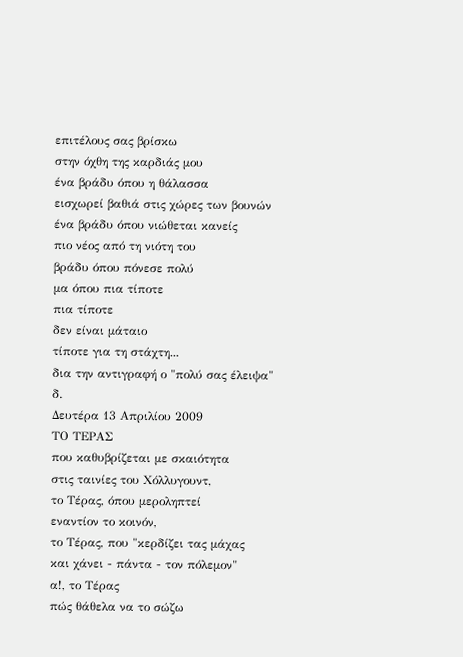επιτέλους σας βρίσκω
στην όχθη της καρδιάς μου
ένα βράδυ όπου η θάλασσα
εισχωρεί βαθιά στις χώρες των βουνών
ένα βράδυ όπου νιώθεται κανείς
πιο νέος από τη νιότη του
βράδυ όπου πόνεσε πολύ
μα όπου πια τίποτε
πια τίποτε
δεν είναι μάταιο
τίποτε για τη στάχτη...
δια την αντιγραφή ο "πολύ σας έλειψα"
δ.
Δευτέρα 13 Απριλίου 2009
ΤΟ ΤΕΡΑΣ
που καθυβρίζεται με σκαιότητα
στις ταινίες του Χόλλυγουντ,
το Τέρας, όπου μεροληπτεί
εναντίον το κοινόν,
το Τέρας, που "κερδίζει τας μάχας
και χάνει - πάντα - τον πόλεμον"
α!, το Τέρας
πώς θάθελα να το σώζω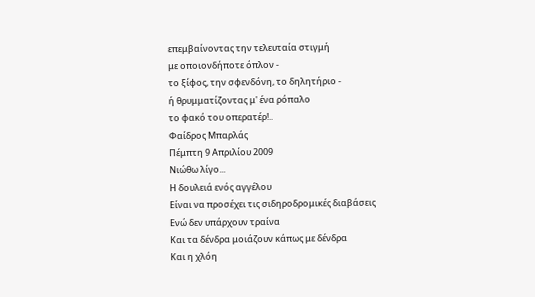επεμβαίνοντας την τελευταία στιγμή
με οποιονδήποτε όπλον -
το ξίφος, την σφενδόνη, το δηλητήριο -
ή θρυμματίζοντας μ' ένα ρόπαλο
το φακό του οπερατέρ!..
Φαίδρος Μπαρλάς
Πέμπτη 9 Απριλίου 2009
Νιώθω λίγο...
Η δουλειά ενός αγγέλου
Είναι να προσέχει τις σιδηροδρομικές διαβάσεις
Ενώ δεν υπάρχουν τραίνα
Και τα δένδρα μοιάζουν κάπως με δένδρα
Και η χλόη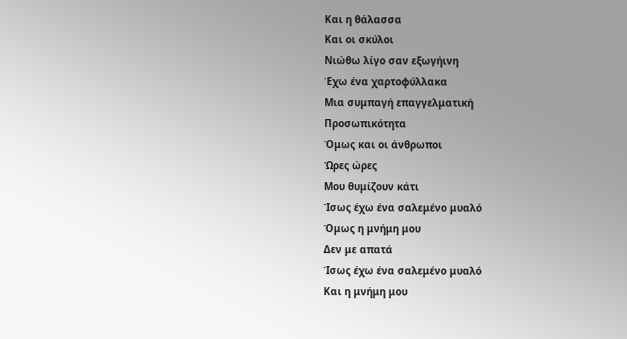Και η θάλασσα
Και οι σκύλοι
Νιώθω λίγο σαν εξωγήινη
Έχω ένα χαρτοφύλλακα
Μια συμπαγή επαγγελματική
Προσωπικότητα
Όμως και οι άνθρωποι
Ώρες ώρες
Μου θυμίζουν κάτι
Ίσως έχω ένα σαλεμένο μυαλό
Όμως η μνήμη μου
Δεν με απατά
Ίσως έχω ένα σαλεμένο μυαλό
Και η μνήμη μου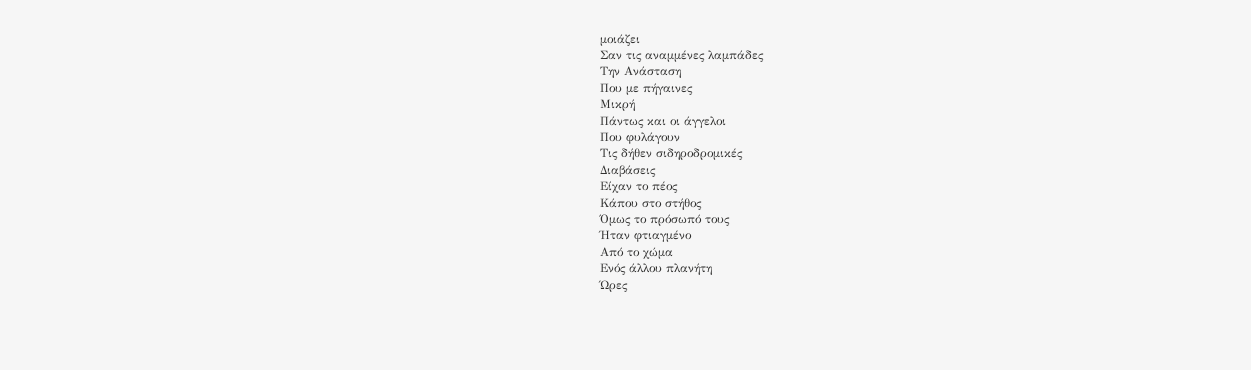μοιάζει
Σαν τις αναμμένες λαμπάδες
Την Ανάσταση
Που με πήγαινες
Μικρή
Πάντως και οι άγγελοι
Που φυλάγουν
Τις δήθεν σιδηροδρομικές
Διαβάσεις
Είχαν το πέος
Κάπου στο στήθος
Όμως το πρόσωπό τους
Ήταν φτιαγμένο
Από το χώμα
Ενός άλλου πλανήτη
Ώρες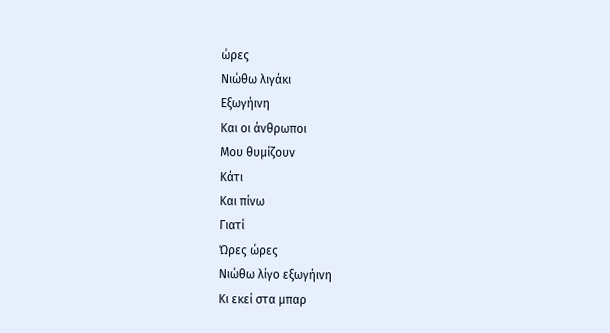ώρες
Νιώθω λιγάκι
Εξωγήινη
Και οι άνθρωποι
Μου θυμίζουν
Κάτι
Και πίνω
Γιατί
Ώρες ώρες
Νιώθω λίγο εξωγήινη
Κι εκεί στα μπαρ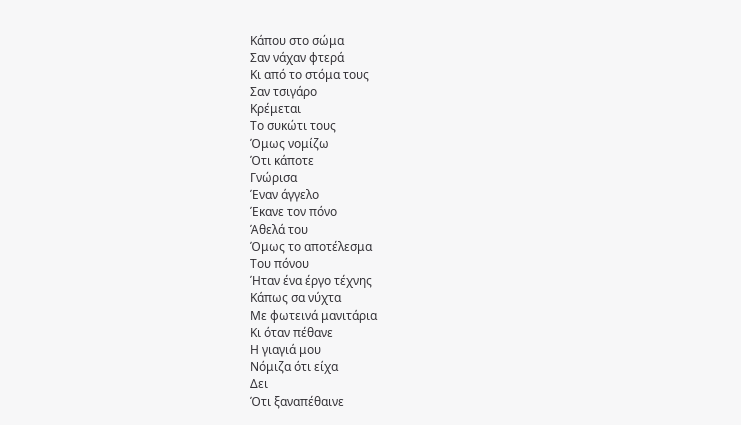Κάπου στο σώμα
Σαν νάχαν φτερά
Κι από το στόμα τους
Σαν τσιγάρο
Κρέμεται
Το συκώτι τους
Όμως νομίζω
Ότι κάποτε
Γνώρισα
Έναν άγγελο
Έκανε τον πόνο
Άθελά του
Όμως το αποτέλεσμα
Του πόνου
Ήταν ένα έργο τέχνης
Κάπως σα νύχτα
Με φωτεινά μανιτάρια
Κι όταν πέθανε
Η γιαγιά μου
Νόμιζα ότι είχα
Δει
Ότι ξαναπέθαινε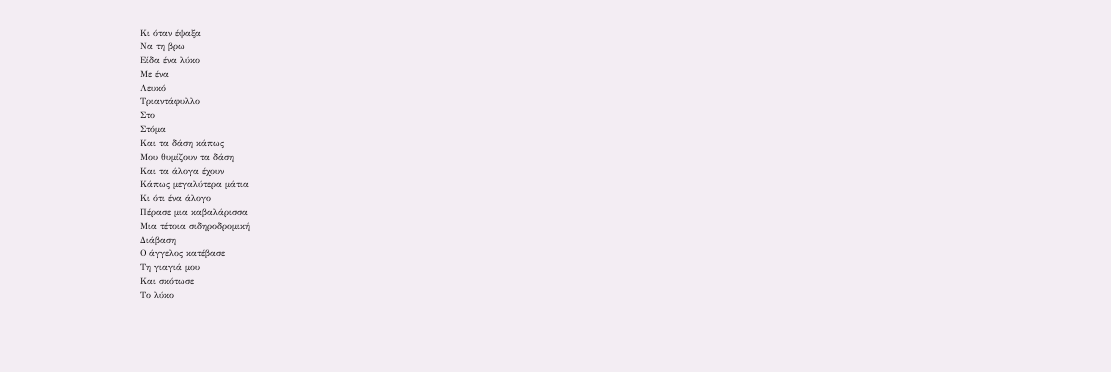Κι όταν έψαξα
Να τη βρω
Είδα ένα λύκο
Με ένα
Λευκό
Τριαντάφυλλο
Στο
Στόμα
Και τα δάση κάπως
Μου θυμίζουν τα δάση
Και τα άλογα έχουν
Κάπως μεγαλύτερα μάτια
Κι ότι ένα άλογο
Πέρασε μια καβαλάρισσα
Μια τέτοια σιδηροδρομική
Διάβαση
Ο άγγελος κατέβασε
Τη γιαγιά μου
Και σκότωσε
Το λύκο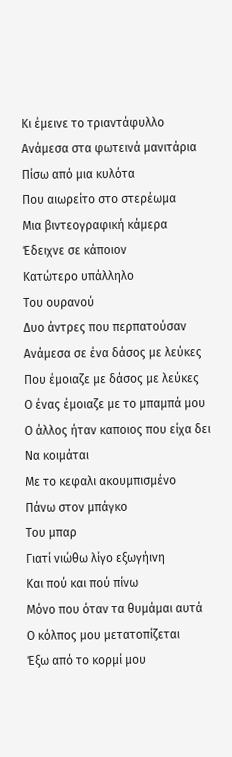Κι έμεινε το τριαντάφυλλο
Ανάμεσα στα φωτεινά μανιτάρια
Πίσω από μια κυλότα
Που αιωρείτο στο στερέωμα
Μια βιντεογραφική κάμερα
Έδειχνε σε κάποιον
Κατώτερο υπάλληλο
Του ουρανού
Δυο άντρες που περπατούσαν
Ανάμεσα σε ένα δάσος με λεύκες
Που έμοιαζε με δάσος με λεύκες
Ο ένας έμοιαζε με το μπαμπά μου
Ο άλλος ήταν καποιος που είχα δει
Να κοιμάται
Με το κεφαλι ακουμπισμένο
Πάνω στον μπάγκο
Του μπαρ
Γιατί νιώθω λίγο εξωγήινη
Και πού και πού πίνω
Μόνο που όταν τα θυμάμαι αυτά
Ο κόλπος μου μετατοπίζεται
Έξω από το κορμί μου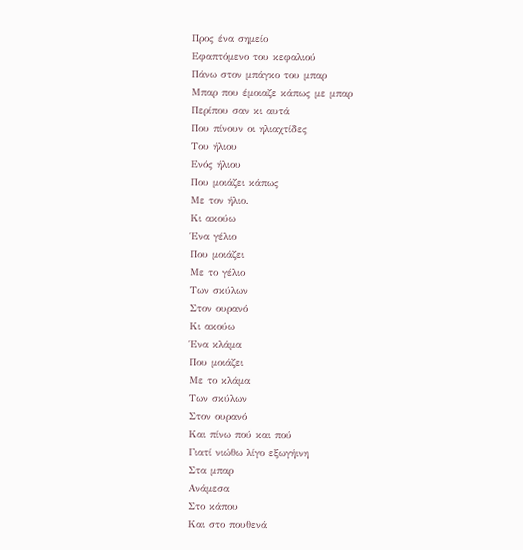Προς ένα σημείο
Εφαπτόμενο του κεφαλιού
Πάνω στον μπάγκο του μπαρ
Μπαρ που έμοιαζε κάπως με μπαρ
Περίπου σαν κι αυτά
Που πίνουν οι ηλιαχτίδες
Του ήλιου
Ενός ήλιου
Που μοιάζει κάπως
Με τον ήλιο.
Κι ακούω
Ένα γέλιο
Που μοιάζει
Με το γέλιο
Των σκύλων
Στον ουρανό
Κι ακούω
Ένα κλάμα
Που μοιάζει
Με το κλάμα
Των σκύλων
Στον ουρανό
Και πίνω πού και πού
Γιατί νιώθω λίγο εξωγήινη
Στα μπαρ
Ανάμεσα
Στο κάπου
Και στο πουθενά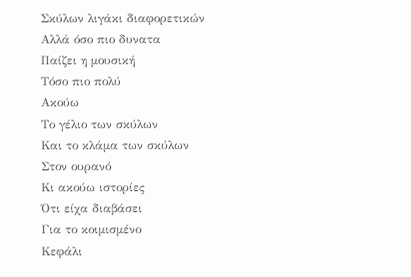Σκύλων λιγάκι διαφορετικών
Αλλά όσο πιο δυνατα
Παίζει η μουσική
Τόσο πιο πολύ
Ακούω
Το γέλιο των σκύλων
Και το κλάμα των σκύλων
Στον ουρανό
Κι ακούω ιστορίες
Ότι είχα διαβάσει
Για το κοιμισμένο
Κεφάλι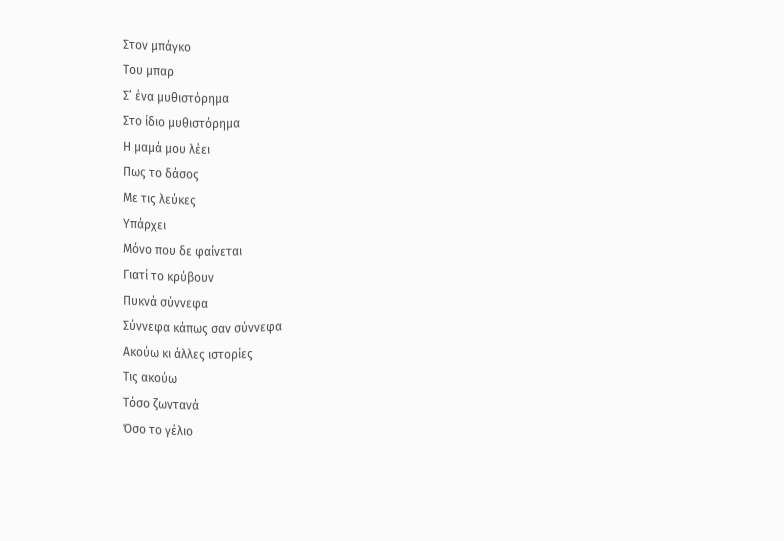Στον μπάγκο
Του μπαρ
Σ’ ένα μυθιστόρημα
Στο ίδιο μυθιστόρημα
Η μαμά μου λέει
Πως το δάσος
Με τις λεύκες
Υπάρχει
Μόνο που δε φαίνεται
Γιατί το κρύβουν
Πυκνά σύννεφα
Σύννεφα κάπως σαν σύννεφα
Ακούω κι άλλες ιστορίες
Τις ακούω
Τόσο ζωντανά
Όσο το γέλιο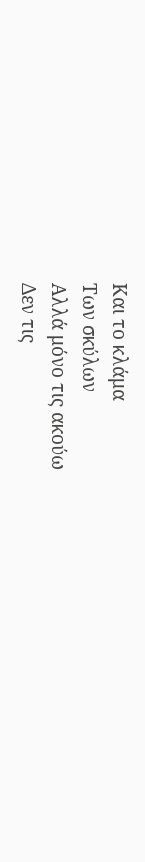Και το κλάμα
Των σκύλων
Αλλά μόνο τις ακούω
Δεν τις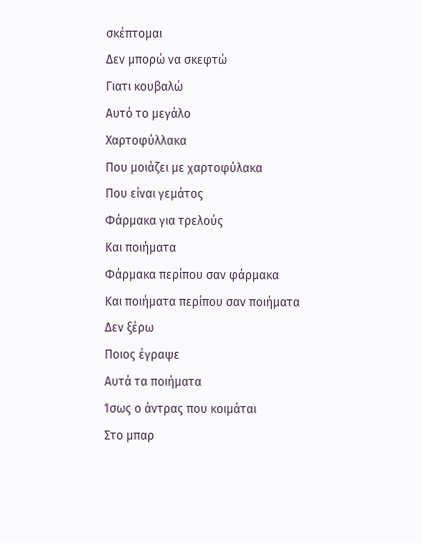σκέπτομαι
Δεν μπορώ να σκεφτώ
Γιατι κουβαλώ
Αυτό το μεγάλο
Χαρτοφύλλακα
Που μοιάζει με χαρτοφύλακα
Που είναι γεμάτος
Φάρμακα για τρελούς
Και ποιήματα
Φάρμακα περίπου σαν φάρμακα
Και ποιήματα περίπου σαν ποιήματα
Δεν ξέρω
Ποιος έγραψε
Αυτά τα ποιήματα
Ίσως ο άντρας που κοιμάται
Στο μπαρ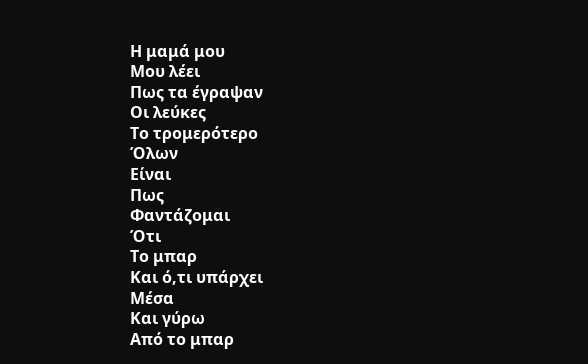Η μαμά μου
Μου λέει
Πως τα έγραψαν
Οι λεύκες
Το τρομερότερο
Όλων
Είναι
Πως
Φαντάζομαι
Ότι
Το μπαρ
Και ό,τι υπάρχει
Μέσα
Και γύρω
Από το μπαρ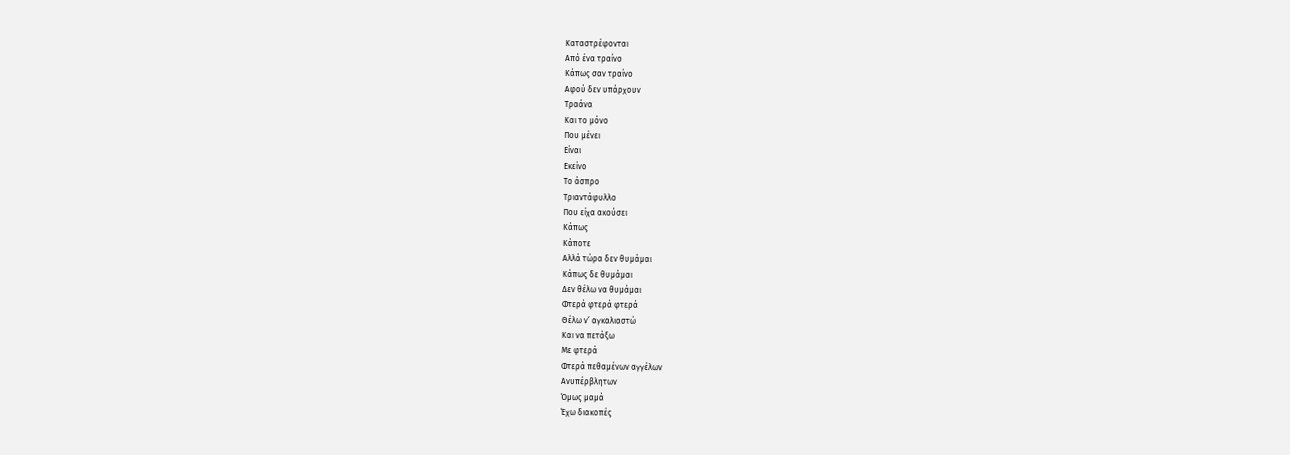Καταστρέφονται
Από ένα τραίνο
Κάπως σαν τραίνο
Αφού δεν υπάρχουν
Τραάνα
Και το μόνο
Που μένει
Είναι
Εκείνο
Το άσπρο
Τριαντάφυλλο
Που είχα ακούσει
Κάπως
Κάποτε
Αλλά τώρα δεν θυμάμαι
Κάπως δε θυμάμαι
Δεν θέλω να θυμάμαι
Φτερά φτερά φτερά
Θέλω ν’ αγκαλιαστώ
Και να πετάξω
Με φτερά
Φτερά πεθαμένων αγγέλων
Ανυπέρβλητων
Όμως μαμά
Έχω διακοπές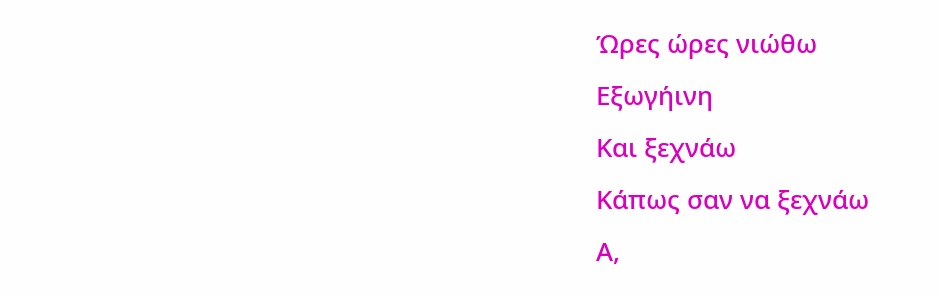Ώρες ώρες νιώθω
Εξωγήινη
Και ξεχνάω
Κάπως σαν να ξεχνάω
Α,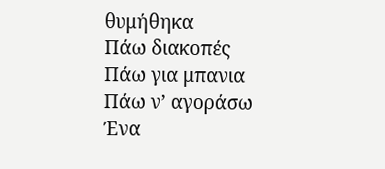θυμήθηκα
Πάω διακοπές
Πάω για μπανια
Πάω ν’ αγοράσω
Ένα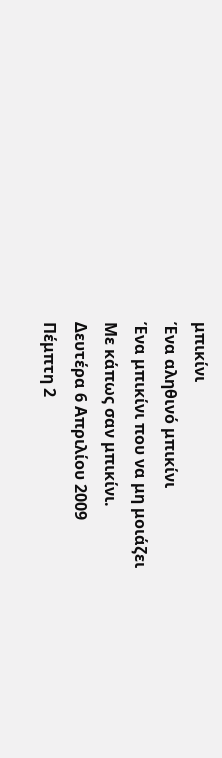μπικίνι
Ένα αληθινό μπικίνι
Ένα μπικίνι που να μη μοιάζει
Με κάπως σαν μπικίνι.
Δευτέρα 6 Απριλίου 2009
Πέμπτη 2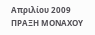Απριλίου 2009
ΠΡΑΞΗ ΜΟΝΑΧΟΥ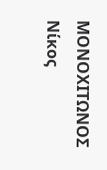ΜΟΝΟΧΙΤΩΝΟΣ
Νίκος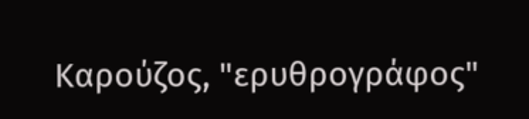Καρούζος, "ερυθρογράφος"